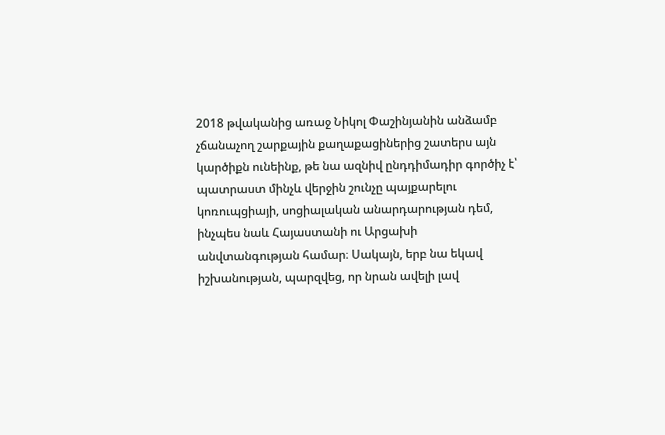2018 թվականից առաջ Նիկոլ Փաշինյանին անձամբ չճանաչող շարքային քաղաքացիներից շատերս այն կարծիքն ունեինք, թե նա ազնիվ ընդդիմադիր գործիչ է՝ պատրաստ մինչև վերջին շունչը պայքարելու կոռուպցիայի, սոցիալական անարդարության դեմ, ինչպես նաև Հայաստանի ու Արցախի անվտանգության համար։ Սակայն, երբ նա եկավ իշխանության, պարզվեց, որ նրան ավելի լավ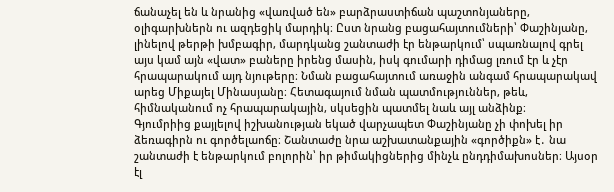ճանաչել են և նրանից «վառված են» բարձրաստիճան պաշտոնյաները, օլիգարխներն ու ազդեցիկ մարդիկ։ Ըստ նրանց բացահայտումների՝ Փաշինյանը, լինելով թերթի խմբագիր, մարդկանց շանտաժի էր ենթարկում՝ սպառնալով գրել այս կամ այն «վատ» բաները իրենց մասին, իսկ գումարի դիմաց լռում էր և չէր հրապարակում այդ նյութերը։ Նման բացահայտում առաջին անգամ հրապարակավ արեց Միքայել Մինասյանը։ Հետագայում նման պատմություններ, թեև, հիմնականում ոչ հրապարակային, սկսեցին պատմել նաև այլ անձինք։
Գյումրիից քայլելով իշխանության եկած վարչապետ Փաշինյանը չի փոխել իր ձեռագիրն ու գործելաոճը։ Շանտաժը նրա աշխատանքային «գործիքն» է․ նա շանտաժի է ենթարկում բոլորին՝ իր թիմակիցներից մինչև ընդդիմախոսներ։ Այսօր էլ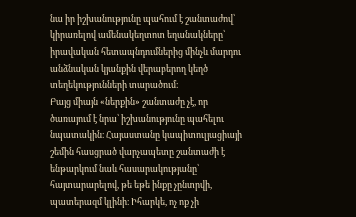նա իր իշխանությունը պահում է շանտաժով՝ կիրառելով ամենակեղտոտ եղանակները՝ իրավական հետապնդումներից մինչև մարդու անձնական կյանքին վերաբերող կեղծ տեղեկությունների տարածում։
Բայց միայն «ներքին» շանտաժը չէ, որ ծառայում է նրա՝ իշխանությունը պահելու նպատակին։ Հայաստանը կապիտուլյացիայի շեմին հասցրած վարչապետը շանտաժի է ենթարկում նաև հասարակությանը՝ հայտարարելով, թե եթե ինքը չընտրվի, պատերազմ կլինի։ Իհարկե, ոչ ոք չի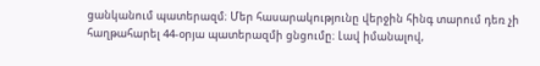ցանկանում պատերազմ։ Մեր հասարակությունը վերջին հինգ տարում դեռ չի հաղթահարել 44-օրյա պատերազմի ցնցումը։ Լավ իմանալով,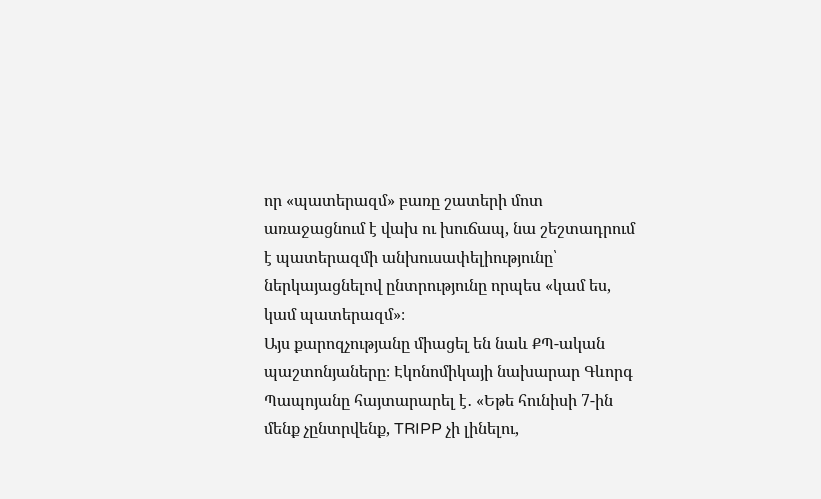որ «պատերազմ» բառը շատերի մոտ առաջացնում է վախ ու խուճապ, նա շեշտադրում է պատերազմի անխուսափելիությունը՝ ներկայացնելով ընտրությունը որպես «կամ ես, կամ պատերազմ»։
Այս քարոզչությանը միացել են նաև ՔՊ-ական պաշտոնյաները։ Էկոնոմիկայի նախարար Գևորգ Պապոյանը հայտարարել է․ «Եթե հունիսի 7-ին մենք չընտրվենք, TRIPP չի լինելու,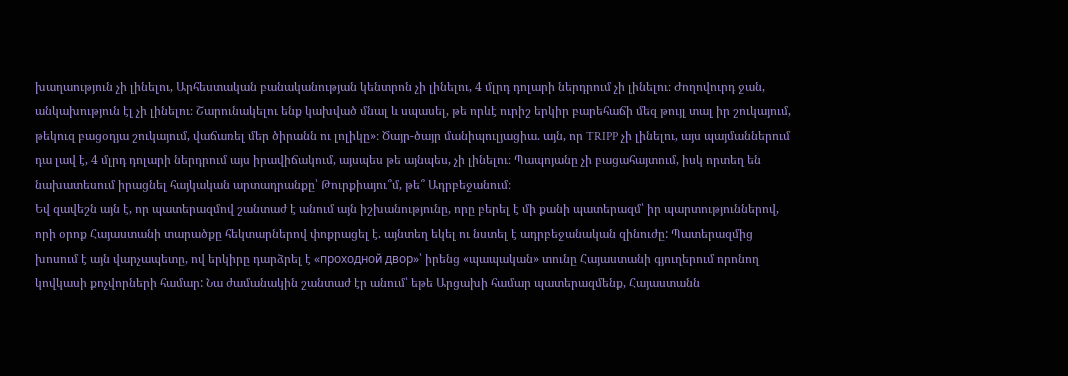խաղաություն չի լինելու, Արհեստական բանականության կենտրոն չի լինելու, 4 մլրդ դոլարի ներդրում չի լինելու։ Ժողովուրդ ջան, անկախություն էլ չի լինելու։ Շարունակելու ենք կախված մնալ և սպասել, թե որևէ ուրիշ երկիր բարեհաճի մեզ թույլ տալ իր շուկայում, թեկուզ բացօդյա շուկայում, վաճառել մեր ծիրանն ու լոլիկը»։ Ծայր-ծայր մանիպուլյացիա. այն, որ TRIPP չի լինելու, այս պայմաններում դա լավ է, 4 մլրդ դոլարի ներդրում այս իրավիճակում, այսպես թե այնպես, չի լինելու։ Պապոյանը չի բացահայտում, իսկ որտեղ են նախատեսում իրացնել հայկական արտադրանքը՝ Թուրքիայու՞մ, թե՞ Ադրբեջանում։
Եվ զավեշն այն է, որ պատերազմով շանտաժ է անում այն իշխանությունը, որը բերել է մի քանի պատերազմ՝ իր պարտություններով, որի օրոք Հայաստանի տարածքը հեկտարներով փոքրացել է. այնտեղ եկել ու նստել է ադրբեջանական զինուժը: Պատերազմից խոսում է այն վարչապետը, ով երկիրը դարձրել է «проходной двор»՝ իրենց «պապական» տունը Հայաստանի գյուղերում որոնող կովկասի քոչվորների համար: Նա ժամանակին շանտաժ էր անում՝ եթե Արցախի համար պատերազմենք, Հայաստանն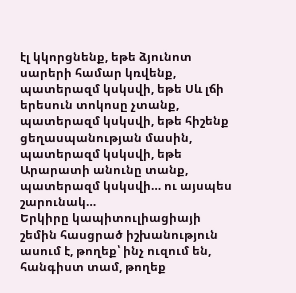էլ կկորցնենք, եթե ձյունոտ սարերի համար կռվենք, պատերազմ կսկսվի, եթե Սև լճի երեսուն տոկոսը չտանք, պատերազմ կսկսվի, եթե հիշենք ցեղասպանության մասին, պատերազմ կսկսվի, եթե Արարատի անունը տանք, պատերազմ կսկսվի… ու այսպես շարունակ…
Երկիրը կապիտուլիացիայի շեմին հասցրած իշխանություն ասում է, թողեք՝ ինչ ուզում են, հանգիստ տամ, թողեք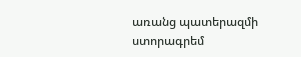առանց պատերազմի ստորագրեմ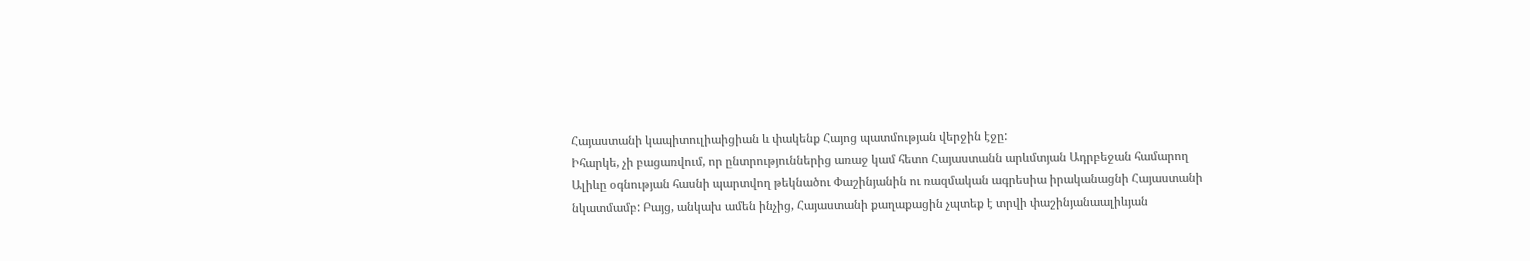Հայաստանի կապիտուլիաիցիան և փակենք Հայոց պատմության վերջին էջը:
Իհարկե, չի բացառվում, որ ընտրություններից առաջ կամ հետո Հայաստանն արևմտյան Ադրբեջան համարող Ալիևը օգնության հասնի պարտվող թեկնածու Փաշինյանին ու ռազմական ագրեսիա իրականացնի Հայաստանի նկատմամբ: Բայց, անկախ ամեն ինչից, Հայաստանի քաղաքացին չպտեք է տրվի փաշինյանաալիևյան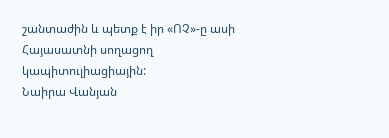շանտաժին և պետք է իր «ՈՉ»-ը ասի Հայասատնի սողացող կապիտուլիացիային:
Նաիրա Վանյան